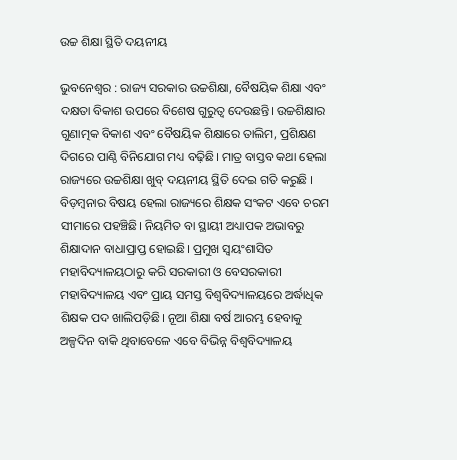ଉଚ୍ଚ ଶିକ୍ଷା ସ୍ଥିତି ଦୟନୀୟ

ଭୁବନେଶ୍ବର : ରାଜ୍ୟ ସରକାର ଉଚ୍ଚଶିକ୍ଷା, ବୈଷୟିକ ଶିକ୍ଷା ଏବଂ ଦକ୍ଷତା ବିକାଶ ଉପରେ ବିଶେଷ ଗୁରୁତ୍ବ ଦେଉଛନ୍ତି। ଉଚ୍ଚଶିକ୍ଷାର ଗୁଣାତ୍ମକ ବିକାଶ ଏବଂ ବୈଷୟିକ ଶିକ୍ଷାରେ ତାଲିମ, ପ୍ରଶିକ୍ଷଣ ଦିଗରେ ପାଣ୍ଠି ବିନିଯୋଗ ମଧ୍ୟ ବଢ଼ିଛି। ମାତ୍ର ବାସ୍ତବ କଥା ହେଲା ରାଜ୍ୟରେ ଉଚ୍ଚଶିକ୍ଷା ଖୁବ୍‌ ଦୟନୀୟ ସ୍ଥିତି ଦେଇ ଗତି କରୁଛି । ବିଡ଼ମ୍ବନାର ବିଷୟ ହେଲା ରାଜ୍ୟରେ ଶିକ୍ଷକ ସଂକଟ ଏବେ ଚରମ ସୀମାରେ ପହଞ୍ଚିଛି। ନିୟମିତ ବା ସ୍ଥାୟୀ ଅଧ୍ୟାପକ ଅଭାବରୁ ଶିକ୍ଷାଦାନ ବାଧାପ୍ରାପ୍ତ ହୋଇଛି। ପ୍ରମୁଖ ସ୍ବୟଂଶାସିତ ମହାବିଦ୍ୟାଳୟଠାରୁ କରି ସରକାରୀ ଓ ବେସରକାରୀ ମହାବିଦ୍ୟାଳୟ ଏବଂ ପ୍ରାୟ ସମସ୍ତ ବିଶ୍ବବିଦ୍ୟାଳୟରେ ଅର୍ଦ୍ଧାଧିକ ଶିକ୍ଷକ ପଦ ଖାଲିପଡ଼ିଛି। ନୂଆ ଶିକ୍ଷା ବର୍ଷ ଆରମ୍ଭ ହେବାକୁ ଅଳ୍ପଦିନ ବାକି ଥିବାବେଳେ ଏବେ ବିଭିନ୍ନ ବିଶ୍ବବିଦ୍ୟାଳୟ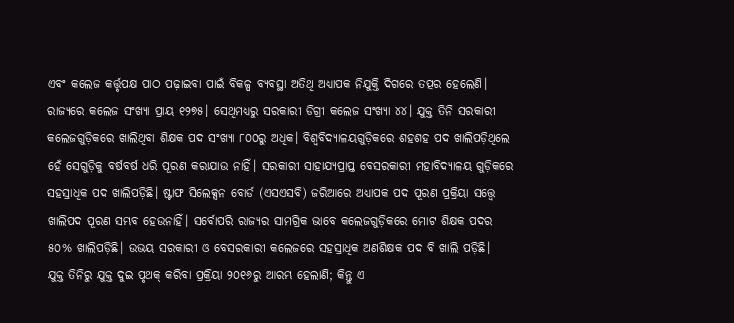ଏବଂ କଲେଜ କର୍ତ୍ତୃପକ୍ଷ ପାଠ ପଢ଼ାଇବା ପାଇଁ ବିକଳ୍ପ ବ୍ୟବସ୍ଥା ଅତିଥି ଅଧ୍ୟାପକ ନିଯୁକ୍ତି ଦିଗରେ ତତ୍ପର ହେଲେଣି। ରାଜ୍ୟରେ କଲେଜ ସଂଖ୍ୟା ପ୍ରାୟ ୧୨୭୫। ସେଥିମଧ୍ୟରୁ ସରକାରୀ ଡିଗ୍ରୀ କଲେଜ ସଂଖ୍ୟା ୪୪। ଯୁକ୍ତ ତିନି ସରକାରୀ କଲେଜଗୁଡ଼ିକରେ ଖାଲିଥିବା ଶିକ୍ଷକ ପଦ ସଂଖ୍ୟା ୮୦୦ରୁ ଅଧିକ। ବିଶ୍ବବିଦ୍ୟାଳୟଗୁଡ଼ିକରେ ଶହଶହ ପଦ ଖାଲିପଡ଼ିଥିଲେ ହେଁ ସେଗୁଡ଼ିକୁ ବର୍ଷବର୍ଷ ଧରି ପୂରଣ କରାଯାଉ ନାହିଁ। ସରକାରୀ ସାହାଯ୍ୟପ୍ରାପ୍ତ ବେସରକାରୀ ମହାବିଦ୍ୟାଳୟ ଗୁଡ଼ିକରେ ସହସ୍ରାଧିକ ପଦ ଖାଲିପଡ଼ିଛି। ଷ୍ଟାଫ ସିଲେକ୍ସନ ବୋର୍ଡ (ଏସଏସବି) ଜରିଆରେ ଅଧ୍ୟାପକ ପଦ ପୂରଣ ପ୍ରକ୍ରିୟା ସତ୍ତ୍ବେ ଖାଲିପଦ ପୂରଣ ସମ୍ଭବ ହେଉନାହିଁ। ସର୍ବୋପରି ରାଜ୍ୟର ସାମଗ୍ରିକ ଭାବେ କଲେଜଗୁଡ଼ିକରେ ମୋଟ ଶିକ୍ଷକ ପଦର ୫୦% ଖାଲିପଡ଼ିଛି। ଉଭୟ ସରକାରୀ ଓ ବେସରକାରୀ କଲେଜରେ ସହସ୍ରାଧିକ ଅଣଶିକ୍ଷକ ପଦ ବି ଖାଲି ପଡ଼ିଛି।
ଯୁକ୍ତ ତିନିରୁ ଯୁକ୍ତ ଦୁଇ ପୃଥକ୍‌ କରିବା ପ୍ରକ୍ରିୟା ୨୦୧୬ରୁ ଆରମ୍ଭ ହେଲାଣି; କିନ୍ତୁ ଏ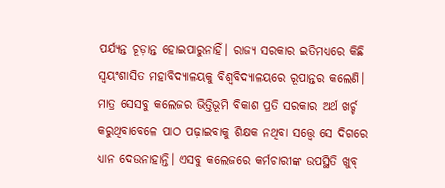ପର୍ଯ୍ୟନ୍ତ ଚୂଡ଼ାନ୍ତ ହୋଇପାରୁନାହିଁ। ରାଜ୍ୟ ସରକାର ଇତିମଧ୍ୟରେ କିଛି ସ୍ବୟଂଶାସିତ ମହାବିଦ୍ୟାଳୟକୁ ବିଶ୍ବବିଦ୍ୟାଳୟରେ ରୂପାନ୍ତର କଲେଣି। ମାତ୍ର ସେସବୁ କଲେଜର ଭିତ୍ତିଭୂମି ବିକାଶ ପ୍ରତି ସରକାର ଅର୍ଥ ଖର୍ଚ୍ଚ କରୁଥିବାବେଳେ ପାଠ ପଢ଼ାଇବାକୁ ଶିକ୍ଷକ ନଥିବା ସତ୍ତ୍ବେ ସେ ଦିଗରେ ଧ୍ୟାନ ଦେଉନାହାନ୍ତି। ଏସବୁ କଲେଜରେ କର୍ମଚାରୀଙ୍କ ଉପସ୍ଥିତି ଖୁବ୍‌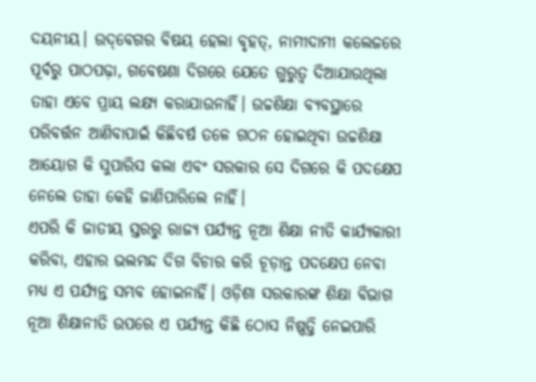ଦୟନୀୟ। ଉଦ୍‌ବେଗର ବିଷୟ ହେଲା ବୃହତ୍‌, ନାମୀଦାମୀ କଲେଜରେ ପୂର୍ବରୁ ପାଠପଢ଼ା, ଗବେଷଣା ଦିଗରେ ଯେତେ ଗୁରୁତ୍ବ ଦିଆଯାଉଥିଲା ତାହା ଏବେ ପ୍ରାୟ ଲକ୍ଷ୍ୟ କରାଯାଉନାହିଁ। ଉଚ୍ଚଶିକ୍ଷା ବ୍ୟବସ୍ଥାରେ ପରିବର୍ତ୍ତନ ଆଣିବାପାଇଁ କିଛିବର୍ଷ ତଳେ ଗଠନ ହୋଇଥିବା ଉଚ୍ଚଶିକ୍ଷା ଆୟୋଗ କି ସୁପାରିସ କଲା ଏବଂ ସରକାର ସେ ଦିଗରେ କି ପଦକ୍ଷେପ ନେଲେ ତାହା କେହି ଜାଣିପାରିଲେ ନାହିଁ।
ଏପରି କି ଜାତୀୟ ସ୍ତରରୁ ରାଜ୍ୟ ପର୍ଯ୍ୟନ୍ତ ନୂଆ ଶିକ୍ଷା ନୀତି କାର୍ଯ୍ୟକାରୀ କରିବା, ଏହାର ଭଲମନ୍ଦ ଦିଗ ବିଚାର କରି ଚୂଡ଼ାନ୍ତ ପଦକ୍ଷେପ ନେବା ମଧ୍ୟ ଏ ପର୍ଯ୍ୟନ୍ତ ସମ୍ଭବ ହୋଇନାହିଁ। ଓଡ଼ିଶା ସରକାରଙ୍କ ଶିକ୍ଷା ବିଭାଗ ନୂଆ ଶିକ୍ଷାନୀତି ଉପରେ ଏ ପର୍ଯ୍ୟନ୍ତ କିଛି ଠୋସ ନିଷ୍ପତ୍ତି ନେଇପାରି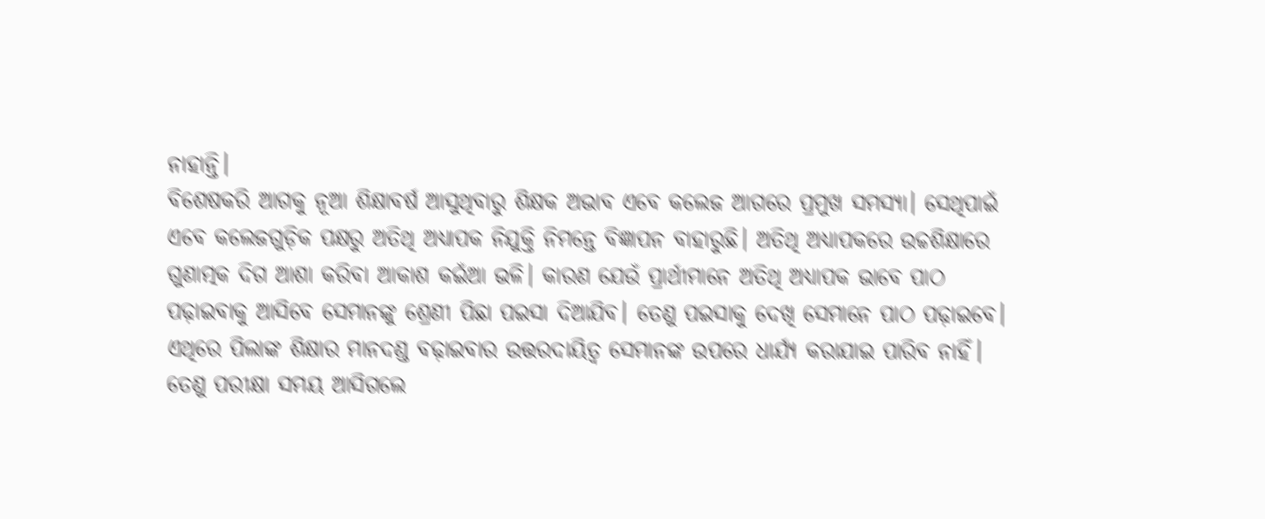ନାହାନ୍ତି।
ବିଶେଷକରି ଆଗକୁ ନୂଆ ଶିକ୍ଷାବର୍ଷ ଆସୁଥିବାରୁ ଶିକ୍ଷକ ଅଭାବ ଏବେ କଲେଜ ଆଗରେ ପ୍ରମୁଖ ସମସ୍ୟା। ସେଥିପାଇଁ ଏବେ କଲେଜଗୁଡ଼ିକ ପକ୍ଷରୁ ଅତିଥି ଅଧ୍ୟାପକ ନିଯୁକ୍ତି ନିମନ୍ତେ ବିଜ୍ଞାପନ ବାହାରୁଛି। ଅତିଥି ଅଧ୍ୟାପକରେ ଉଚ୍ଚଶିକ୍ଷାରେ ଗୁଣାତ୍ମକ ଦିଗ ଆଶା କରିବା ଆକାଶ କଇଁଆ ଭଳି। କାରଣ ଯେଉଁ ପ୍ରାର୍ଥୀମାନେ ଅତିଥି ଅଧ୍ୟାପକ ଭାବେ ପାଠ ପଢ଼ାଇବାକୁ ଆସିବେ ସେମାନଙ୍କୁ ଶ୍ରେଣୀ ପିଛା ପଇସା ଦିଆଯିବ। ତେଣୁ ପଇସାକୁ ଦେଖି ସେମାନେ ପାଠ ପଢ଼ାଇବେ। ଏଥିରେ ପିଲାଙ୍କ ଶିକ୍ଷାର ମାନଦଣ୍ଡ ବଢ଼ାଇବାର ଉତ୍ତରଦାୟିତ୍ବ ସେମାନଙ୍କ ଉପରେ ଧାର୍ଯ୍ୟ କରାଯାଇ ପାରିବ ନାହିଁ। ତେଣୁ ପରୀକ୍ଷା ସମୟ ଆସିଗଲେ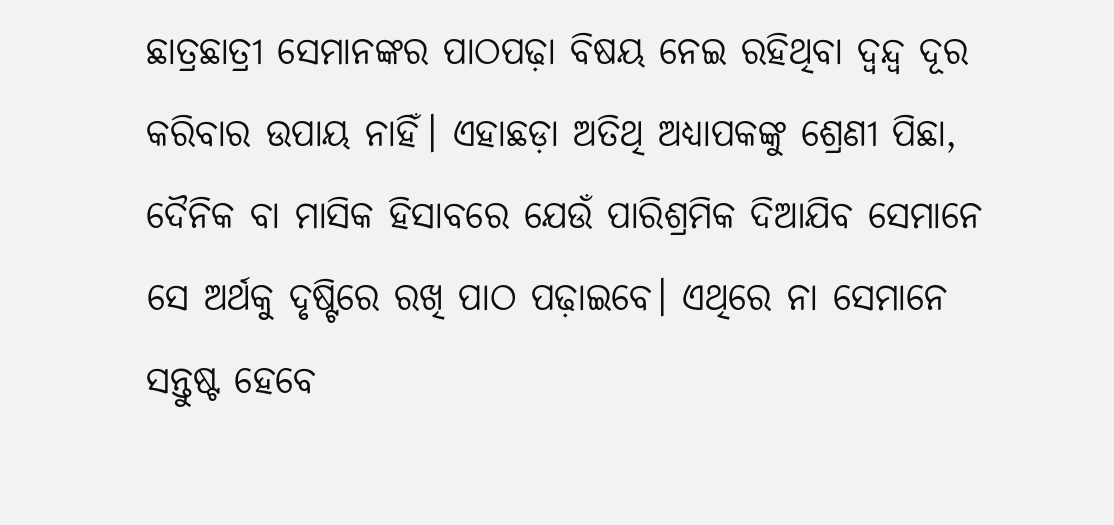ଛାତ୍ରଛାତ୍ରୀ ସେମାନଙ୍କର ପାଠପଢ଼ା ବିଷୟ ନେଇ ରହିଥିବା ଦ୍ବନ୍ଦ୍ବ ଦୂର କରିବାର ଉପାୟ ନାହିଁ। ଏହାଛଡ଼ା ଅତିଥି ଅଧ୍ୟାପକଙ୍କୁ ଶ୍ରେଣୀ ପିଛା, ଦୈନିକ ବା ମାସିକ ହିସାବରେ ଯେଉଁ ପାରିଶ୍ରମିକ ଦିଆଯିବ ସେମାନେ ସେ ଅର୍ଥକୁ ଦୃଷ୍ଟିରେ ରଖି ପାଠ ପଢ଼ାଇବେ। ଏଥିରେ ନା ସେମାନେ ସନ୍ତୁଷ୍ଟ ହେବେ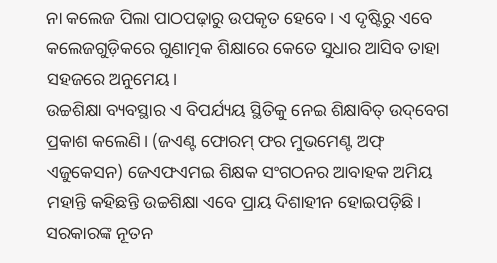ନା କଲେଜ ପିଲା ପାଠପଢ଼ାରୁ ଉପକୃତ ହେବେ। ଏ ଦୃଷ୍ଟିରୁ ଏବେ କଲେଜଗୁଡ଼ିକରେ ଗୁଣାତ୍ମକ ଶିକ୍ଷାରେ କେତେ ସୁଧାର ଆସିବ ତାହା ସହଜରେ ଅନୁମେୟ।
ଉଚ୍ଚଶିକ୍ଷା ବ୍ୟବସ୍ଥାର ଏ ବିପର୍ଯ୍ୟୟ ସ୍ଥିତିକୁ ନେଇ ଶିକ୍ଷାବିତ୍‌ ଉଦ୍‌ବେଗ ପ୍ରକାଶ କଲେଣି। (ଜଏଣ୍ଟ ଫୋରମ୍‌ ଫର ମୁଭମେଣ୍ଟ ଅଫ୍‌ ଏଜୁକେସନ) ଜେଏଫଏମଇ ଶିକ୍ଷକ ସଂଗଠନର ଆବାହକ ଅମିୟ ମହାନ୍ତି କହିଛନ୍ତି ଉଚ୍ଚଶିକ୍ଷା ଏବେ ପ୍ରାୟ ଦିଶାହୀନ ହୋଇପଡ଼ିଛି। ସରକାରଙ୍କ ନୂତନ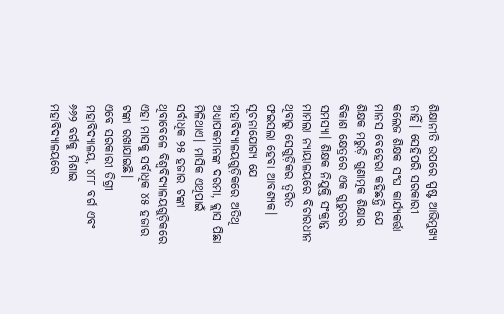ଶିକ୍ଷାନୀତି ଉପରେ ସ୍ପଷ୍ଟ ଆଭିମୁଖ୍ୟ ନାହିଁ। ସେହିପରି ସରକାରୀ କଲେଜ ଶିକ୍ଷକ ସଂଘ କାର୍ଯ୍ୟକର୍ତ୍ତା ମାନସ ବେହେରା କହିଛନ୍ତି ଯେ ଶିକ୍ଷକ ମରୁଡ଼ି ଗୁଣାତ୍ମକ ଶିକ୍ଷାର ବିକାଶ କ୍ଷେତ୍ରରେ ଏକ ଗୁରୁତର ସମସ୍ୟା। ଶିକ୍ଷକ ନିଯୁକ୍ତି ସଂକ୍ରାନ୍ତ ମାମଲା ନ୍ୟାୟାଳୟରେ ବିଚାରଧୀନ ଥିବାରୁ ସେଗୁଡ଼ିକର ତ୍ବରିତ ଫଇସଲା ହେବା ଆବଶ୍ୟକ।
ସୂଚନାଯୋଗ୍ୟ ଯେ ମହାବିଦ୍ୟାଳୟଗୁଡ଼ିକରେ ଅତିଥି ଅଧ୍ୟାପକମାନଙ୍କ ଦରମା, କ୍ଲାସ ପିଛା ମିଳିଥାଏ। ମାସିକ ଏଥିପାଇଁ ସର୍ବାଧିକ ୨୫ ହଜାର ଟଙ୍କା ଥିବାବେଳେ ବିଶ୍ବବିଦ୍ୟାଳୟଗୁଡ଼ିକରେ ଏହା ମାସକୁ ସର୍ବାଧିକ ୪୫ ହଜାର ଟଙ୍କା ରଖାଯାଇଛି।
ଏବେ ସରକାରୀ ଡିଗ୍ରୀ ମହାବିଦ୍ୟାଳୟ, ୪୮୮ ବର୍ଗ ଏବଂ ୬୬୨ ବର୍ଗକୁ ମିଶାଇ ମହାବିଦ୍ୟାଳୟରେ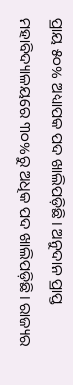ପ୍ରାୟ ୫୦% ଅଧ୍ୟାପକ ପଦ ଖାଲିପଡ଼ିଛି। ଅନୁଦାନ ପ୍ରାପ୍ତ ମହାବିଦ୍ୟାଳୟରେ ୩୦%ରୁ ଅଧିକ ପଦ ଖାଲିପଡ଼ିଛି। ରାଜ୍ୟର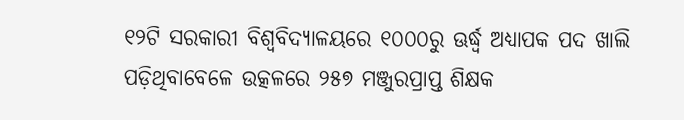୧୨ଟି ସରକାରୀ ବିଶ୍ବବିଦ୍ୟାଳୟରେ ୧୦୦୦ରୁ ଊର୍ଦ୍ଧ୍ବ ଅଧ୍ୟାପକ ପଦ ଖାଲି ପଡ଼ିଥିବାବେଳେ ଉତ୍କଳରେ ୨୫୭ ମଞ୍ଜୁରପ୍ରାପ୍ତ ଶିକ୍ଷକ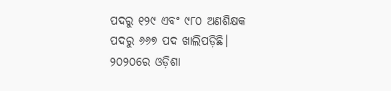ପଦରୁ ୧୨୯ ଏବଂ ୯୮୦ ଅଣଶିକ୍ଷକ ପଦରୁ ୬୬୭ ପଦ ଖାଲିପଡ଼ିଛି।
୨୦୨୦ରେ ଓଡ଼ିଶା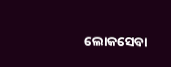ଲୋକସେବା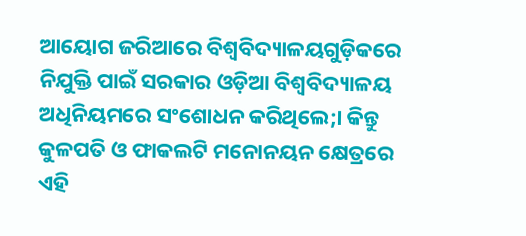ଆୟୋଗ ଜରିଆରେ ବିଶ୍ବବିଦ୍ୟାଳୟଗୁଡ଼ିକରେ ନିଯୁକ୍ତି ପାଇଁ ସରକାର ଓଡ଼ିଆ ବିଶ୍ବବିଦ୍ୟାଳୟ ଅଧିନିୟମରେ ସଂଶୋଧନ କରିଥିଲେ;। କିନ୍ତୁ କୁଳପତି ଓ ଫାକଲଟି ମନୋନୟନ କ୍ଷେତ୍ରରେ ଏହି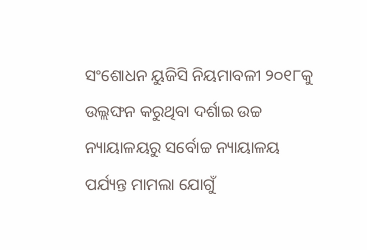ସଂଶୋଧନ ୟୁଜିସି ନିୟମାବଳୀ ୨୦୧୮କୁ ଉଲ୍ଲଙ୍ଘନ କରୁଥିବା ଦର୍ଶାଇ ଉଚ୍ଚ ନ୍ୟାୟାଳୟରୁ ସର୍ବୋଚ୍ଚ ନ୍ୟାୟାଳୟ ପର୍ଯ୍ୟନ୍ତ ମାମଲା ଯୋଗୁଁ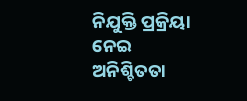ନିଯୁକ୍ତି ପ୍ରକ୍ରିୟା ନେଇ ଅନିଶ୍ଚିତତା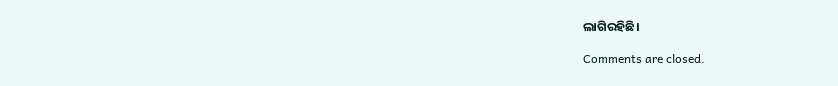ଲାଗିରହିଛି।

Comments are closed.